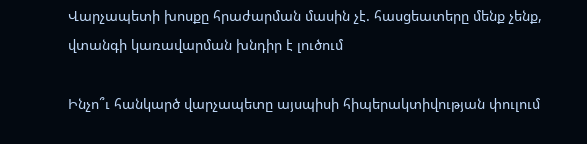Վարչապետի խոսքը հրաժարման մասին չէ. հասցեատերը մենք չենք, վտանգի կառավարման խնդիր է լուծում

Ինչո՞ւ հանկարծ վարչապետը այսպիսի հիպերակտիվության փուլում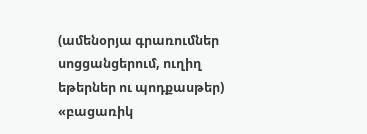(ամենօրյա գրառումներ սոցցանցերում, ուղիղ եթերներ ու պոդքասթեր) «բացառիկ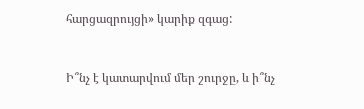հարցազրույցի» կարիք զգաց:


Ի՞նչ է կատարվում մեր շուրջը, և ի՞նչ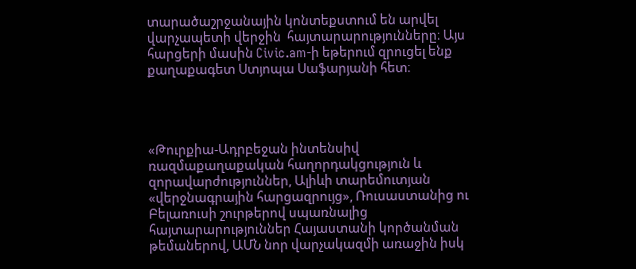տարածաշրջանային կոնտեքստում են արվել վարչապետի վերջին  հայտարարությունները։ Այս հարցերի մասին Civic.am-ի եթերում զրուցել ենք քաղաքագետ Ստյոպա Սաֆարյանի հետ։




«Թուրքիա-Ադրբեջան ինտենսիվ ռազմաքաղաքական հաղորդակցություն և զորավարժություններ, Ալիևի տարեմուտյան «վերջնագրային հարցազրույց», Ռուսաստանից ու Բելառուսի շուրթերով սպառնալից հայտարարություններ Հայաստանի կործանման թեմաներով, ԱՄՆ նոր վարչակազմի առաջին իսկ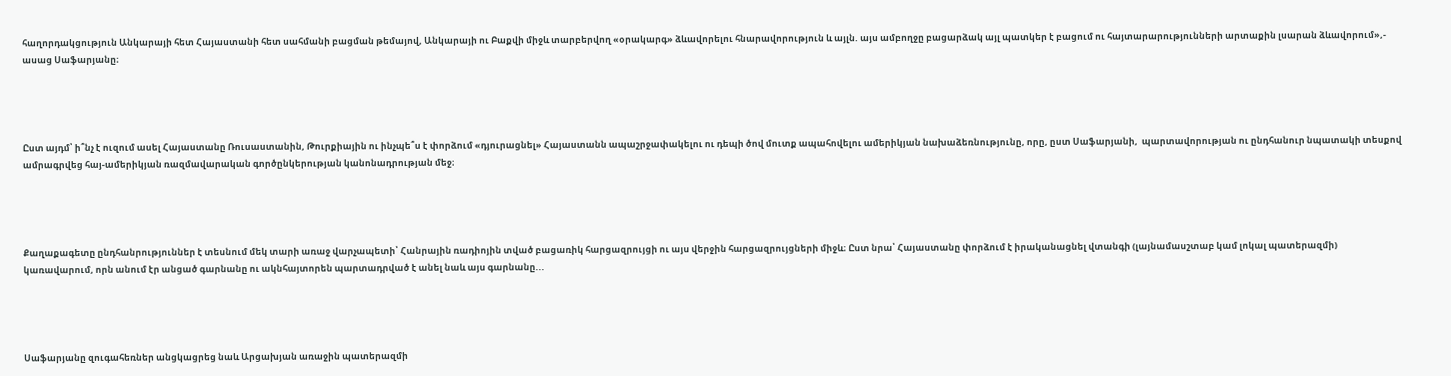հաղորդակցություն Անկարայի հետ Հայաստանի հետ սահմանի բացման թեմայով, Անկարայի ու Բաքվի միջև տարբերվող «օրակարգ» ձևավորելու հնարավորություն և այլն. այս ամբողջը բացարձակ այլ պատկեր է բացում ու հայտարարությունների արտաքին լսարան ձևավորում»,- ասաց Սաֆարյանը։




Ըստ այդմ՝ ի՞նչ է ուզում ասել Հայաստանը Ռուսաստանին, Թուրքիային ու ինչպե՞ս է փորձում «դյուրացնել» Հայաստանն ապաշրջափակելու ու դեպի ծով մուտք ապահովելու ամերիկյան նախաձեռնությունը, որը, ըստ Սաֆարյանի,  պարտավորության ու ընդհանուր նպատակի տեսքով ամրագրվեց հայ-ամերիկյան ռազմավարական գործընկերության կանոնադրության մեջ։




Քաղաքագետը ընդհանրություններ է տեսնում մեկ տարի առաջ վարչապետի՝ Հանրային ռադիոյին տված բացառիկ հարցազրույցի ու այս վերջին հարցազրույցների միջև։ Ըստ նրա՝ Հայաստանը փորձում է իրականացնել վտանգի (լայնամասշտաբ կամ լոկալ պատերազմի) կառավարում, որն անում էր անցած գարնանը ու ակնհայտորեն պարտադրված է անել նաև այս գարնանը...




Սաֆարյանը զուգահեռներ անցկացրեց նաև Արցախյան առաջին պատերազմի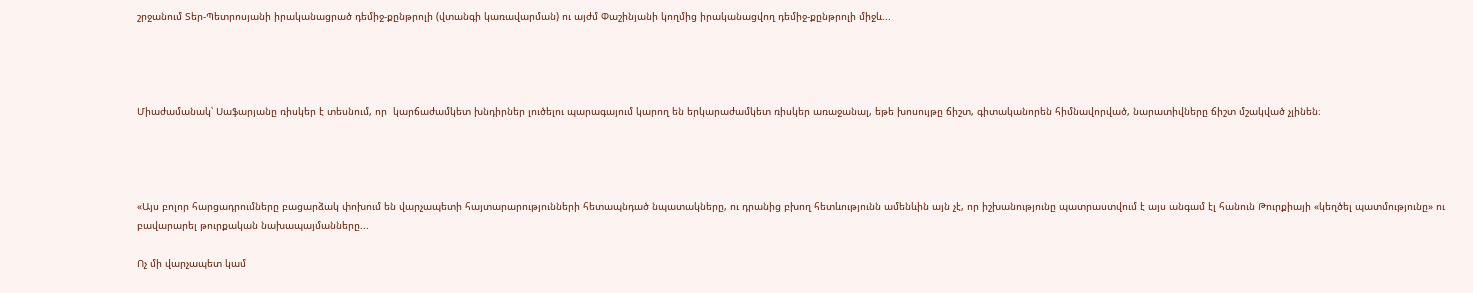շրջանում Տեր-Պետրոսյանի իրականացրած դեմիջ-քընթրոլի (վտանգի կառավարման) ու այժմ Փաշինյանի կողմից իրականացվող դեմիջ-քընթրոլի միջև...




Միաժամանակ՝ Սաֆարյանը ռիսկեր է տեսնում, որ  կարճաժամկետ խնդիրներ լուծելու պարագայում կարող են երկարաժամկետ ռիսկեր առաջանալ, եթե խոսույթը ճիշտ, գիտականորեն հիմնավորված, նարատիվները ճիշտ մշակված չլինեն։




«Այս բոլոր հարցադրումները բացարձակ փոխում են վարչապետի հայտարարությունների հետապնդած նպատակները, ու դրանից բխող հետևությունն ամենևին այն չէ, որ իշխանությունը պատրաստվում է այս անգամ էլ հանուն Թուրքիայի «կեղծել պատմությունը» ու բավարարել թուրքական նախապայմանները...

Ոչ մի վարչապետ կամ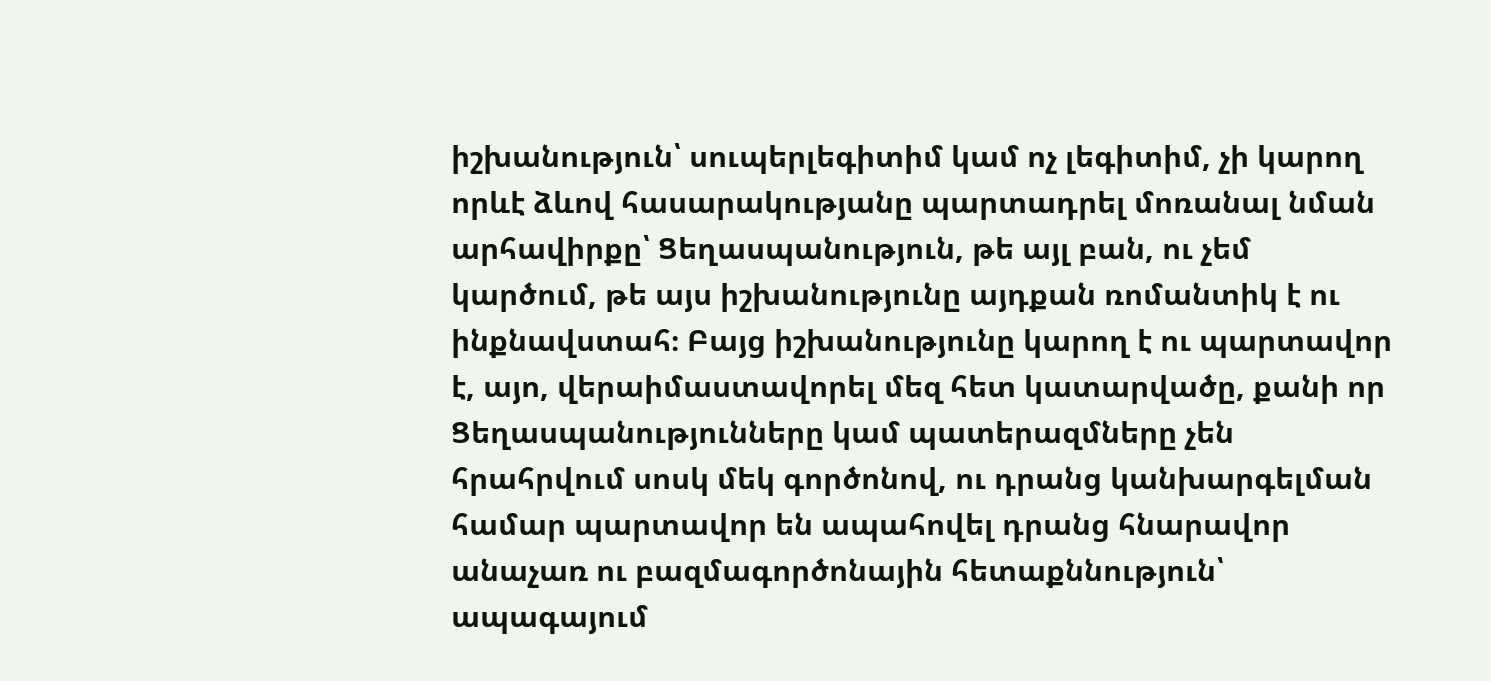իշխանություն՝ սուպերլեգիտիմ կամ ոչ լեգիտիմ, չի կարող որևէ ձևով հասարակությանը պարտադրել մոռանալ նման արհավիրքը՝ Ցեղասպանություն, թե այլ բան, ու չեմ կարծում, թե այս իշխանությունը այդքան ռոմանտիկ է ու ինքնավստահ։ Բայց իշխանությունը կարող է ու պարտավոր է, այո, վերաիմաստավորել մեզ հետ կատարվածը, քանի որ Ցեղասպանությունները կամ պատերազմները չեն հրահրվում սոսկ մեկ գործոնով, ու դրանց կանխարգելման համար պարտավոր են ապահովել դրանց հնարավոր անաչառ ու բազմագործոնային հետաքննություն՝ ապագայում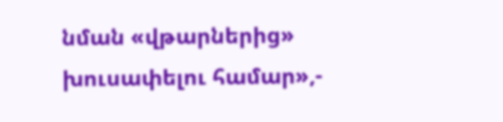նման «վթարներից» խուսափելու համար»,-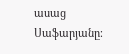ասաց Սաֆարյանը։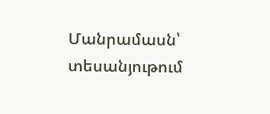Մանրամասն՝ տեսանյութում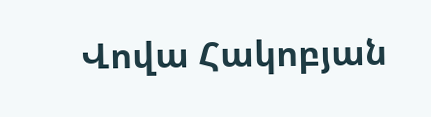Վովա Հակոբյան